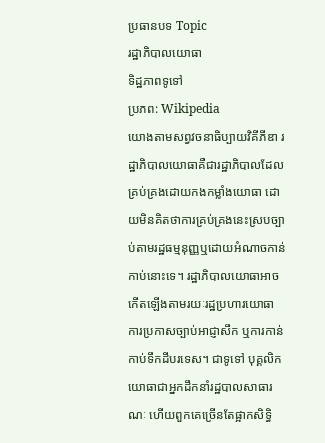ប្រធានបទ Topic
រដ្ឋាភិបាលយោធា
ទិដ្ឋភាពទូទៅ
ប្រភព: Wikipedia
យោងតាមសព្វវចនាធិប្បាយវិគីភីឌា រដ្ឋាភិបាលយោធាគឺជារដ្ឋាភិបាលដែលគ្រប់គ្រងដោយកងកម្លាំងយោធា ដោយមិនគិតថាការគ្រប់គ្រងនេះស្របច្បាប់តាមរដ្ឋធម្មនុញ្ញឬដោយអំណាចកាន់កាប់នោះទេ។ រដ្ឋាភិបាលយោធាអាចកើតឡើងតាមរយៈរដ្ឋប្រហារយោធា ការប្រកាសច្បាប់អាជ្ញាសឹក ឬការកាន់កាប់ទឹកដីបរទេស។ ជាទូទៅ បុគ្គលិកយោធាជាអ្នកដឹកនាំរដ្ឋបាលសាធារណៈ ហើយពួកគេច្រើនតែផ្អាកសិទ្ធិ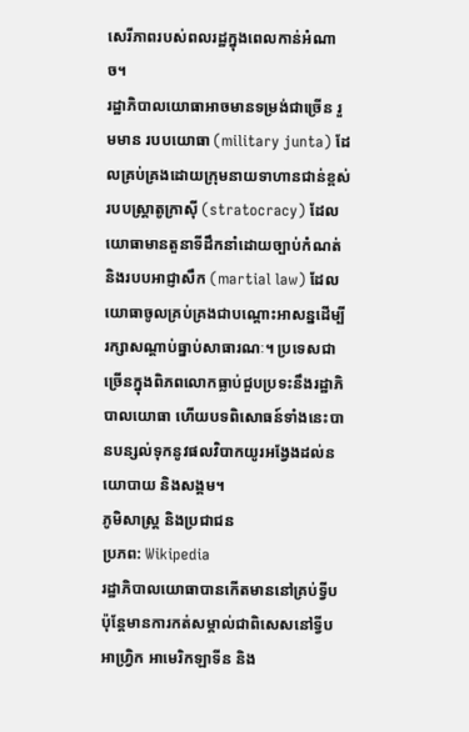សេរីភាពរបស់ពលរដ្ឋក្នុងពេលកាន់អំណាច។
រដ្ឋាភិបាលយោធាអាចមានទម្រង់ជាច្រើន រួមមាន របបយោធា (military junta) ដែលគ្រប់គ្រងដោយក្រុមនាយទាហានជាន់ខ្ពស់ របបស្ត្រាតូក្រាស៊ី (stratocracy) ដែលយោធាមានតួនាទីដឹកនាំដោយច្បាប់កំណត់ និងរបបអាជ្ញាសឹក (martial law) ដែលយោធាចូលគ្រប់គ្រងជាបណ្តោះអាសន្នដើម្បីរក្សាសណ្តាប់ធ្នាប់សាធារណៈ។ ប្រទេសជាច្រើនក្នុងពិភពលោកធ្លាប់ជួបប្រទះនឹងរដ្ឋាភិបាលយោធា ហើយបទពិសោធន៍ទាំងនេះបានបន្សល់ទុកនូវផលវិបាកយូរអង្វែងដល់នយោបាយ និងសង្គម។
ភូមិសាស្ត្រ និងប្រជាជន
ប្រភព: Wikipedia
រដ្ឋាភិបាលយោធាបានកើតមាននៅគ្រប់ទ្វីប ប៉ុន្តែមានការកត់សម្គាល់ជាពិសេសនៅទ្វីបអាហ្វ្រិក អាមេរិកឡាទីន និង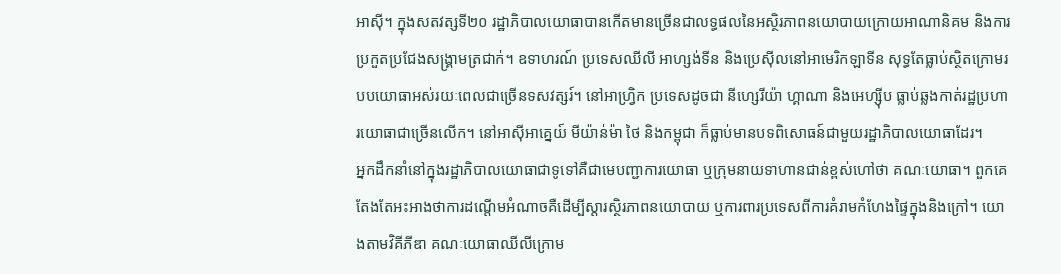អាស៊ី។ ក្នុងសតវត្សទី២០ រដ្ឋាភិបាលយោធាបានកើតមានច្រើនជាលទ្ធផលនៃអស្ថិរភាពនយោបាយក្រោយអាណានិគម និងការប្រកួតប្រជែងសង្គ្រាមត្រជាក់។ ឧទាហរណ៍ ប្រទេសឈីលី អាហ្សង់ទីន និងប្រេស៊ីលនៅអាមេរិកឡាទីន សុទ្ធតែធ្លាប់ស្ថិតក្រោមរបបយោធាអស់រយៈពេលជាច្រើនទសវត្សរ៍។ នៅអាហ្វ្រិក ប្រទេសដូចជា នីហ្សេរីយ៉ា ហ្គាណា និងអេហ្ស៊ីប ធ្លាប់ឆ្លងកាត់រដ្ឋប្រហារយោធាជាច្រើនលើក។ នៅអាស៊ីអាគ្នេយ៍ មីយ៉ាន់ម៉ា ថៃ និងកម្ពុជា ក៏ធ្លាប់មានបទពិសោធន៍ជាមួយរដ្ឋាភិបាលយោធាដែរ។
អ្នកដឹកនាំនៅក្នុងរដ្ឋាភិបាលយោធាជាទូទៅគឺជាមេបញ្ជាការយោធា ឬក្រុមនាយទាហានជាន់ខ្ពស់ហៅថា គណៈយោធា។ ពួកគេតែងតែអះអាងថាការដណ្តើមអំណាចគឺដើម្បីស្តារស្ថិរភាពនយោបាយ ឬការពារប្រទេសពីការគំរាមកំហែងផ្ទៃក្នុងនិងក្រៅ។ យោងតាមវិគីភីឌា គណៈយោធាឈីលីក្រោម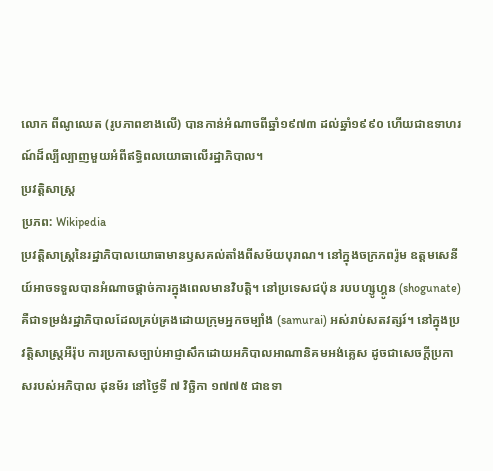លោក ពីណូឈេត (រូបភាពខាងលើ) បានកាន់អំណាចពីឆ្នាំ១៩៧៣ ដល់ឆ្នាំ១៩៩០ ហើយជាឧទាហរណ៍ដ៏ល្បីល្បាញមួយអំពីឥទ្ធិពលយោធាលើរដ្ឋាភិបាល។
ប្រវត្តិសាស្ត្រ
ប្រភព: Wikipedia
ប្រវត្តិសាស្ត្រនៃរដ្ឋាភិបាលយោធាមានឫសគល់តាំងពីសម័យបុរាណ។ នៅក្នុងចក្រភពរ៉ូម ឧត្តមសេនីយ៍អាចទទួលបានអំណាចផ្តាច់ការក្នុងពេលមានវិបត្តិ។ នៅប្រទេសជប៉ុន របបហ្សូហ្គូន (shogunate) គឺជាទម្រង់រដ្ឋាភិបាលដែលគ្រប់គ្រងដោយក្រុមអ្នកចម្បាំង (samurai) អស់រាប់សតវត្សរ៍។ នៅក្នុងប្រវត្តិសាស្ត្រអឺរ៉ុប ការប្រកាសច្បាប់អាជ្ញាសឹកដោយអភិបាលអាណានិគមអង់គ្លេស ដូចជាសេចក្តីប្រកាសរបស់អភិបាល ដុនម័រ នៅថ្ងៃទី ៧ វិច្ឆិកា ១៧៧៥ ជាឧទា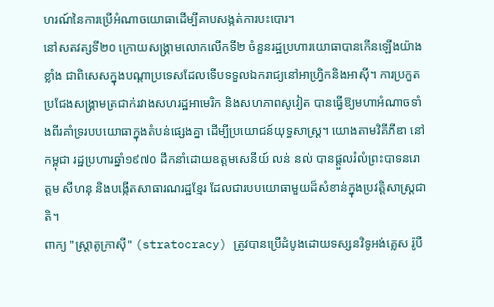ហរណ៍នៃការប្រើអំណាចយោធាដើម្បីគាបសង្កត់ការបះបោរ។
នៅសតវត្សទី២០ ក្រោយសង្គ្រាមលោកលើកទី២ ចំនួនរដ្ឋប្រហារយោធាបានកើនឡើងយ៉ាងខ្លាំង ជាពិសេសក្នុងបណ្តាប្រទេសដែលទើបទទួលឯករាជ្យនៅអាហ្វ្រិកនិងអាស៊ី។ ការប្រកួតប្រជែងសង្គ្រាមត្រជាក់រវាងសហរដ្ឋអាមេរិក និងសហភាពសូវៀត បានធ្វើឱ្យមហាអំណាចទាំងពីរគាំទ្ររបបយោធាក្នុងតំបន់ផ្សេងគ្នា ដើម្បីប្រយោជន៍យុទ្ធសាស្ត្រ។ យោងតាមវិគីភីឌា នៅកម្ពុជា រដ្ឋប្រហារឆ្នាំ១៩៧០ ដឹកនាំដោយឧត្តមសេនីយ៍ លន់ នល់ បានផ្តួលរំលំព្រះបាទនរោត្តម សីហនុ និងបង្កើតសាធារណរដ្ឋខ្មែរ ដែលជារបបយោធាមួយដ៏សំខាន់ក្នុងប្រវត្តិសាស្ត្រជាតិ។
ពាក្យ "ស្ត្រាតូក្រាស៊ី" (stratocracy) ត្រូវបានប្រើដំបូងដោយទស្សនវិទូអង់គ្លេស រ៉ូបឺ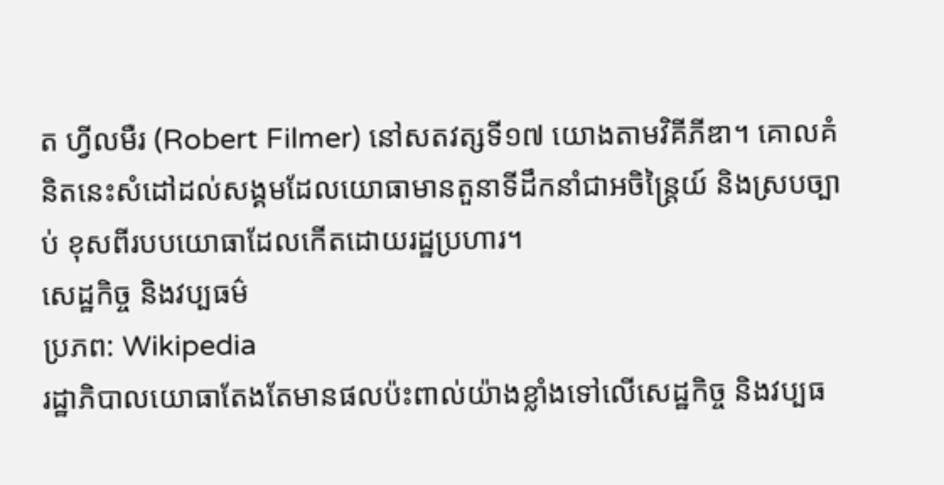ត ហ្វីលមឺរ (Robert Filmer) នៅសតវត្សទី១៧ យោងតាមវិគីភីឌា។ គោលគំនិតនេះសំដៅដល់សង្គមដែលយោធាមានតួនាទីដឹកនាំជាអចិន្ត្រៃយ៍ និងស្របច្បាប់ ខុសពីរបបយោធាដែលកើតដោយរដ្ឋប្រហារ។
សេដ្ឋកិច្ច និងវប្បធម៌
ប្រភព: Wikipedia
រដ្ឋាភិបាលយោធាតែងតែមានផលប៉ះពាល់យ៉ាងខ្លាំងទៅលើសេដ្ឋកិច្ច និងវប្បធ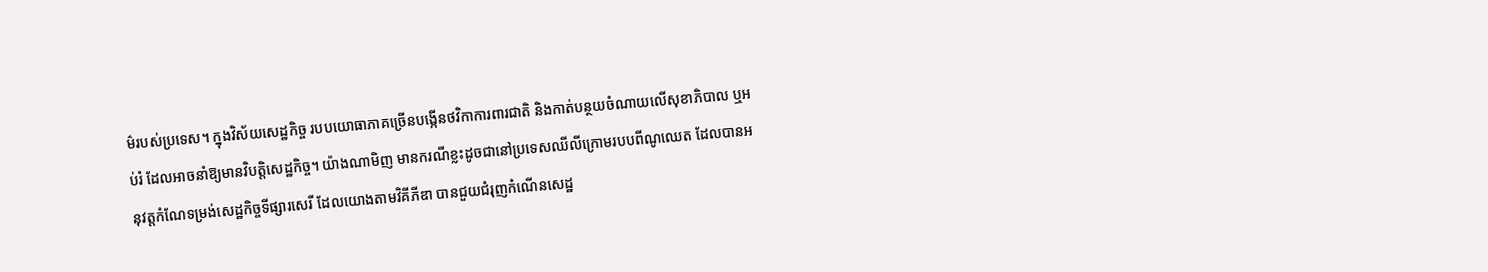ម៌របស់ប្រទេស។ ក្នុងវិស័យសេដ្ឋកិច្ច របបយោធាភាគច្រើនបង្កើនថវិកាការពារជាតិ និងកាត់បន្ថយចំណាយលើសុខាភិបាល ឬអប់រំ ដែលអាចនាំឱ្យមានវិបត្តិសេដ្ឋកិច្ច។ យ៉ាងណាមិញ មានករណីខ្លះដូចជានៅប្រទេសឈីលីក្រោមរបបពីណូឈេត ដែលបានអនុវត្តកំណែទម្រង់សេដ្ឋកិច្ចទីផ្សារសេរី ដែលយោងតាមវិគីភីឌា បានជួយជំរុញកំណើនសេដ្ឋ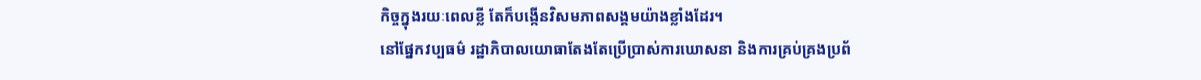កិច្ចក្នុងរយៈពេលខ្លី តែក៏បង្កើនវិសមភាពសង្គមយ៉ាងខ្លាំងដែរ។
នៅផ្នែកវប្បធម៌ រដ្ឋាភិបាលយោធាតែងតែប្រើប្រាស់ការឃោសនា និងការគ្រប់គ្រងប្រព័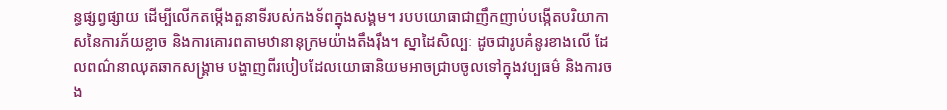ន្ធផ្សព្វផ្សាយ ដើម្បីលើកតម្កើងតួនាទីរបស់កងទ័ពក្នុងសង្គម។ របបយោធាជាញឹកញាប់បង្កើតបរិយាកាសនៃការភ័យខ្លាច និងការគោរពតាមឋានានុក្រមយ៉ាងតឹងរ៉ឹង។ ស្នាដៃសិល្បៈ ដូចជារូបគំនូរខាងលើ ដែលពណ៌នាឈុតឆាកសង្គ្រាម បង្ហាញពីរបៀបដែលយោធានិយមអាចជ្រាបចូលទៅក្នុងវប្បធម៌ និងការចង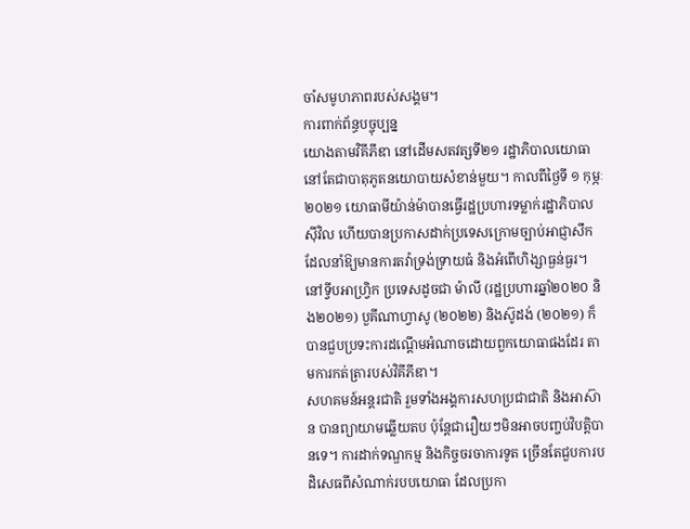ចាំសមូហភាពរបស់សង្គម។
ការពាក់ព័ន្ធបច្ចុប្បន្ន
យោងតាមវិគីភីឌា នៅដើមសតវត្សទី២១ រដ្ឋាភិបាលយោធានៅតែជាបាតុភូតនយោបាយសំខាន់មួយ។ កាលពីថ្ងៃទី ១ កុម្ភៈ ២០២១ យោធាមីយ៉ាន់ម៉ាបានធ្វើរដ្ឋប្រហារទម្លាក់រដ្ឋាភិបាលស៊ីវិល ហើយបានប្រកាសដាក់ប្រទេសក្រោមច្បាប់អាជ្ញាសឹក ដែលនាំឱ្យមានការតវ៉ាទ្រង់ទ្រាយធំ និងអំពើហិង្សាធ្ងន់ធ្ងរ។ នៅទ្វីបអាហ្វ្រិក ប្រទេសដូចជា ម៉ាលី (រដ្ឋប្រហារឆ្នាំ២០២០ និង២០២១) បួគីណាហ្វាសូ (២០២២) និងស៊ូដង់ (២០២១) ក៏បានជួបប្រទះការដណ្តើមអំណាចដោយពួកយោធាផងដែរ តាមការកត់ត្រារបស់វិគីភីឌា។
សហគមន៍អន្តរជាតិ រួមទាំងអង្គការសហប្រជាជាតិ និងអាស៊ាន បានព្យាយាមឆ្លើយតប ប៉ុន្តែជារឿយៗមិនអាចបញ្ចប់វិបត្តិបានទេ។ ការដាក់ទណ្ឌកម្ម និងកិច្ចចរចាការទូត ច្រើនតែជួបការបដិសេធពីសំណាក់របបយោធា ដែលប្រកា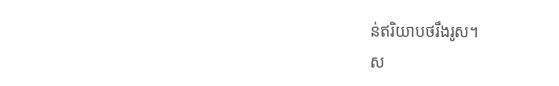ន់ឥរិយាបថរឹងរូស។
ស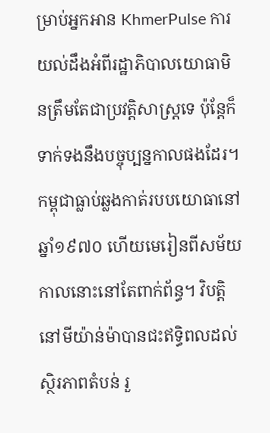ម្រាប់អ្នកអាន KhmerPulse ការយល់ដឹងអំពីរដ្ឋាភិបាលយោធាមិនត្រឹមតែជាប្រវត្តិសាស្ត្រទេ ប៉ុន្តែក៏ទាក់ទងនឹងបច្ចុប្បន្នកាលផងដែរ។ កម្ពុជាធ្លាប់ឆ្លងកាត់របបយោធានៅឆ្នាំ១៩៧០ ហើយមេរៀនពីសម័យកាលនោះនៅតែពាក់ព័ន្ធ។ វិបត្តិនៅមីយ៉ាន់ម៉ាបានជះឥទ្ធិពលដល់ស្ថិរភាពតំបន់ រួ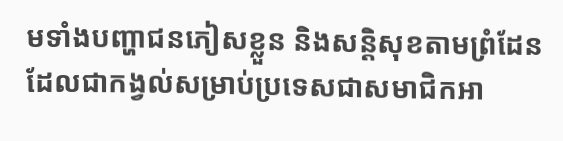មទាំងបញ្ហាជនភៀសខ្លួន និងសន្តិសុខតាមព្រំដែន ដែលជាកង្វល់សម្រាប់ប្រទេសជាសមាជិកអា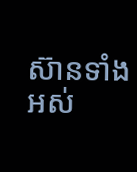ស៊ានទាំងអស់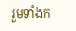រួមទាំងក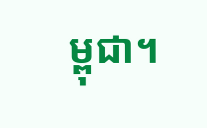ម្ពុជា។